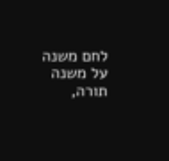לחם משנה על משנה תורה,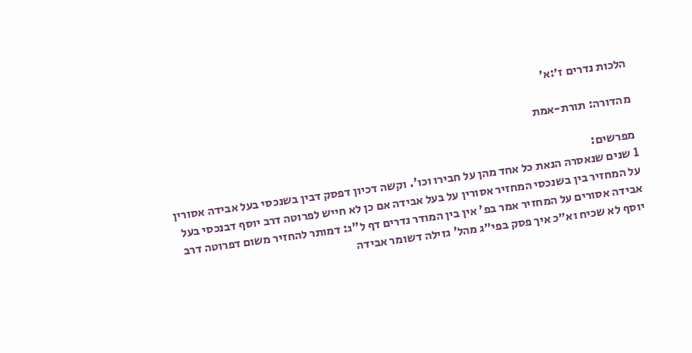הלכות נדרים ז׳:א׳

מהדורה: תורת-אמת

מפרשים:
1 שנים שנאסרה הנאת כל אחד מהן על חבירו וכו'. וקשה דכיון דפסק דבין בשנכסי בעל אבידה אסורין על המחזיר בין בשנכסי המחזיר אסורין על בעל אבידה אם כן לא חייש לפרוטה דרב יוסף דבנכסי בעל אבידה אסורים על המחזיר אמר בפ' אין בין המודר נדרים דף ל"ג: דמותר להחזיר משום דפרוטה דרב יוסף לא שכיח וא״כ איך פסק בפי״ג מהל' גזילה דשומר אבידה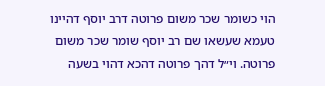הוי כשומר שכר משום פרוטה דרב יוסף דהיינו טעמא שעשאו שם רב יוסף שומר שכר משום פרוטה. וי״ל דהך פרוטה דהכא דהוי בשעה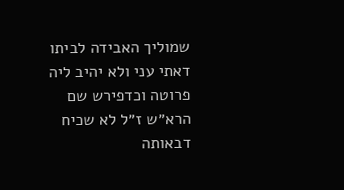שמוליך האבידה לביתו דאתי עני ולא יהיב ליה פרוטה וכדפירש שם הרא״ש ז״ל לא שכיח דבאותה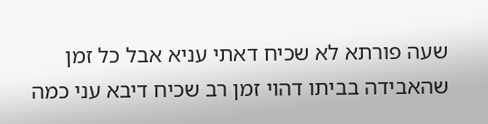שעה פורתא לא שכיח דאתי עניא אבל כל זמן שהאבידה בביתו דהוי זמן רב שכיח דיבא עני כמה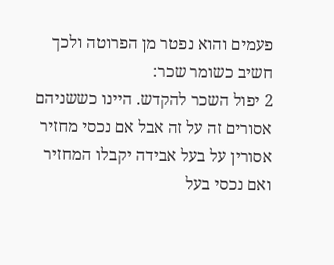פעמים והוא נפטר מן הפרוטה ולכך חשיב כשומר שכר:
2 יפול השכר להקדש. היינו כששניהם אסורים זה על זה אבל אם נכסי מחזיר אסורין על בעל אבידה יקבלו המחזיר ואם נכסי בעל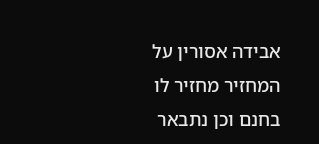אבידה אסורין על המחזיר מחזיר לו בחנם וכן נתבאר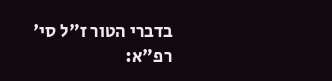בדברי הטור ז"ל סי' רפ"א: